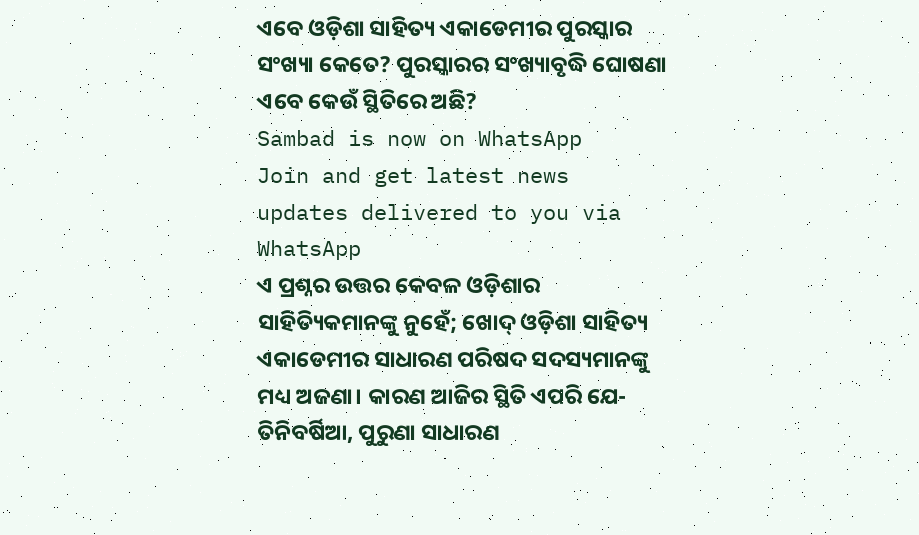ଏବେ ଓଡ଼ିଶା ସାହିତ୍ୟ ଏକାଡେମୀର ପୁରସ୍କାର ସଂଖ୍ୟା କେତେ? ପୁରସ୍କାରର ସଂଖ୍ୟାବୃଦ୍ଧି ଘୋଷଣା ଏବେ କେଉଁ ସ୍ଥିତିରେ ଅଛି?
Sambad is now on WhatsApp
Join and get latest news updates delivered to you via WhatsApp
ଏ ପ୍ରଶ୍ନର ଉତ୍ତର କେବଳ ଓଡ଼ିଶାର ସାହିତ୍ୟିକମାନଙ୍କୁ ନୁହେଁ; ଖୋଦ୍ ଓଡ଼ିଶା ସାହିତ୍ୟ ଏକାଡେମୀର ସାଧାରଣ ପରିଷଦ ସଦସ୍ୟମାନଙ୍କୁ ମଧ୍ୟ ଅଜଣା। କାରଣ ଆଜିର ସ୍ଥିତି ଏପରି ଯେ- ତିନିବର୍ଷିଆ, ପୁରୁଣା ସାଧାରଣ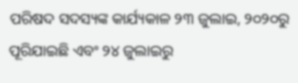ପରିଷଦ ସଦସ୍ୟଙ୍କ କାର୍ଯ୍ୟକାଳ ୨୩ ଜୁଲାଇ, ୨୦୨୦ରୁ ପୂରିଯାଇଛି ଏବଂ ୨୪ ଜୁଲାଇରୁ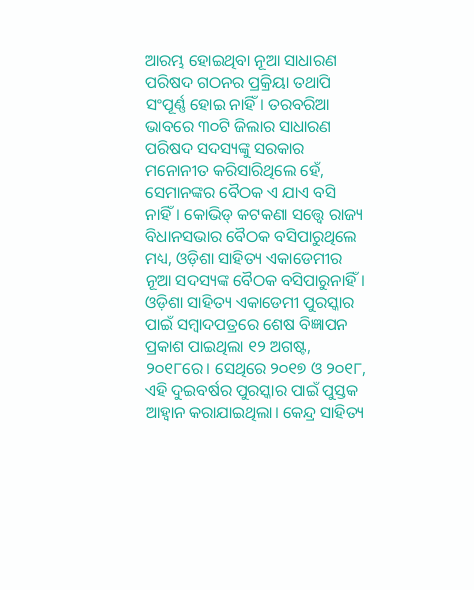ଆରମ୍ଭ ହୋଇଥିବା ନୂଆ ସାଧାରଣ ପରିଷଦ ଗଠନର ପ୍ରକ୍ରିୟା ତଥାପି ସଂପୂର୍ଣ୍ଣ ହୋଇ ନାହିଁ। ତରବରିଆ ଭାବରେ ୩୦ଟି ଜିଲାର ସାଧାରଣ ପରିଷଦ ସଦସ୍ୟଙ୍କୁ ସରକାର ମନୋନୀତ କରିସାରିଥିଲେ ହେଁ, ସେମାନଙ୍କର ବୈଠକ ଏ ଯାଏ ବସି ନାହିଁ। କୋଭିଡ୍ କଟକଣା ସତ୍ତ୍ୱେ ରାଜ୍ୟ ବିଧାନସଭାର ବୈଠକ ବସିପାରୁଥିଲେ ମଧ୍ୟ, ଓଡ଼ିଶା ସାହିତ୍ୟ ଏକାଡେମୀର ନୂଆ ସଦସ୍ୟଙ୍କ ବୈଠକ ବସିପାରୁନାହିଁ।
ଓଡ଼ିଶା ସାହିତ୍ୟ ଏକାଡେମୀ ପୁରସ୍କାର ପାଇଁ ସମ୍ବାଦପତ୍ରରେ ଶେଷ ବିଜ୍ଞାପନ ପ୍ରକାଶ ପାଇଥିଲା ୧୨ ଅଗଷ୍ଟ, ୨୦୧୮ରେ। ସେଥିରେ ୨୦୧୭ ଓ ୨୦୧୮, ଏହି ଦୁଇବର୍ଷର ପୁରସ୍କାର ପାଇଁ ପୁସ୍ତକ ଆହ୍ୱାନ କରାଯାଇଥିଲା। କେନ୍ଦ୍ର ସାହିତ୍ୟ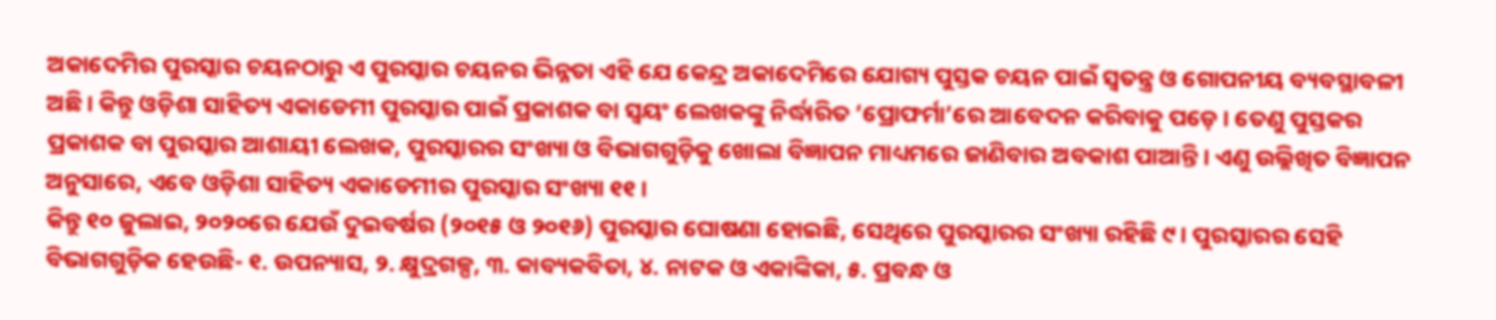ଅକାଦେମିର ପୁରସ୍କାର ଚୟନଠାରୁ ଏ ପୁରସ୍କାର ଚୟନର ଭିନ୍ନତା ଏହି ଯେ କେନ୍ଦ୍ର ଅକାଦେମିରେ ଯୋଗ୍ୟ ପୁସ୍ତକ ଚୟନ ପାଇଁ ସ୍ୱତନ୍ତ୍ର ଓ ଗୋପନୀୟ ବ୍ୟବସ୍ଥାବଳୀ ଅଛି। କିନ୍ତୁ ଓଡ଼ିଶା ସାହିତ୍ୟ ଏକାଡେମୀ ପୁରସ୍କାର ପାଇଁ ପ୍ରକାଶକ ବା ସ୍ୱୟଂ ଲେଖକଙ୍କୁ ନିର୍ଦ୍ଧାରିତ ‘ପ୍ରୋଫର୍ମା’ରେ ଆବେଦନ କରିବାକୁ ପଡ଼େ। ତେଣୁ ପୁସ୍ତକର ପ୍ରକାଶକ ବା ପୁରସ୍କାର ଆଶାୟୀ ଲେଖକ, ପୁରସ୍କାରର ସଂଖ୍ୟା ଓ ବିଭାଗଗୁଡ଼ିକୁ ଖୋଲା ବିଜ୍ଞାପନ ମାଧ୍ୟମରେ ଜାଣିବାର ଅବକାଶ ପାଆନ୍ତି। ଏଣୁ ଉଲ୍ଲିଖିତ ବିଜ୍ଞାପନ ଅନୁସାରେ, ଏବେ ଓଡ଼ିଶା ସାହିତ୍ୟ ଏକାଡେମୀର ପୁରସ୍କାର ସଂଖ୍ୟା ୧୧।
କିନ୍ତୁ ୧୦ ଜୁଲାଇ, ୨୦୨୦ରେ ଯେଉଁ ଦୁଇବର୍ଷର (୨୦୧୫ ଓ ୨୦୧୬) ପୁରସ୍କାର ଘୋଷଣା ହୋଇଛି, ସେଥିରେ ପୁରସ୍କାରର ସଂଖ୍ୟା ରହିଛି ୯। ପୁରସ୍କାରର ସେହି ବିଭାଗଗୁଡ଼ିକ ହେଉଛି- ୧. ଉପନ୍ୟାସ, ୨. କ୍ଷୁଦ୍ରଗଳ୍ପ, ୩. କାବ୍ୟକବିତା, ୪. ନାଟକ ଓ ଏକାଙ୍କିକା, ୫. ପ୍ରବନ୍ଧ ଓ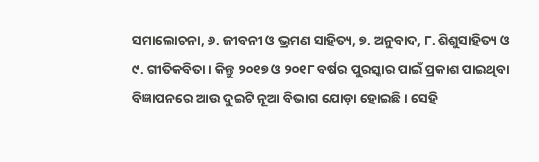ସମାଲୋଚନା, ୬. ଜୀବନୀ ଓ ଭ୍ରମଣ ସାହିତ୍ୟ, ୭. ଅନୁବାଦ, ୮. ଶିଶୁସାହିତ୍ୟ ଓ ୯. ଗୀତିକବିତା। କିନ୍ତୁ ୨୦୧୭ ଓ ୨୦୧୮ ବର୍ଷର ପୁରସ୍କାର ପାଇଁ ପ୍ରକାଶ ପାଇଥିବା ବିଜ୍ଞାପନରେ ଆଉ ଦୁଇଟି ନୂଆ ବିଭାଗ ଯୋଡ଼ା ହୋଇଛି। ସେହି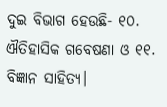ଦୁଇ ବିଭାଗ ହେଉଛି- ୧୦. ଐତିହାସିକ ଗବେଷଣା ଓ ୧୧. ବିଜ୍ଞାନ ସାହିତ୍ୟ।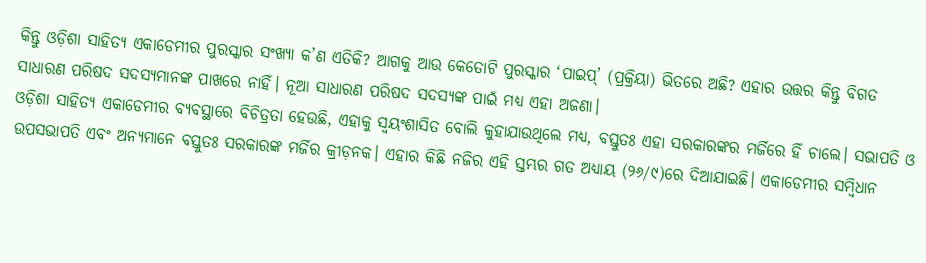କିନ୍ତୁ ଓଡ଼ିଶା ସାହିତ୍ୟ ଏକାଡେମୀର ପୁରସ୍କାର ସଂଖ୍ୟା କ’ଣ ଏତିକି? ଆଗକୁ ଆଉ କେତୋଟି ପୁରସ୍କାର ‘ପାଇପ୍’ (ପ୍ରକ୍ରିୟା) ଭିତରେ ଅଛି? ଏହାର ଉତ୍ତର କିନ୍ତୁ ବିଗତ ସାଧାରଣ ପରିଷଦ ସଦସ୍ୟମାନଙ୍କ ପାଖରେ ନାହିଁ। ନୂଆ ସାଧାରଣ ପରିଷଦ ସଦସ୍ୟଙ୍କ ପାଇଁ ମଧ୍ୟ ଏହା ଅଜଣା।
ଓଡ଼ିଶା ସାହିତ୍ୟ ଏକାଡେମୀର ବ୍ୟବସ୍ଥାରେ ବିଚିତ୍ରତା ହେଉଛି, ଏହାକୁ ସ୍ୱୟଂଶାସିତ ବୋଲି କୁହାଯାଉଥିଲେ ମଧ୍ୟ, ବସ୍ତୁତଃ ଏହା ସରକାରଙ୍କର ମର୍ଜିରେ ହିଁ ଚାଲେ। ସଭାପତି ଓ ଉପସଭାପତି ଏବଂ ଅନ୍ୟମାନେ ବସ୍ତୁତଃ ସରକାରଙ୍କ ମର୍ଜିର କ୍ରୀଡ଼ନକ। ଏହାର କିଛି ନଜିର ଏହି ସ୍ତମ୍ଭର ଗତ ଅଧ୍ୟାୟ (୨୬/୯)ରେ ଦିଆଯାଇଛି। ଏକାଡେମୀର ସମ୍ବିଧାନ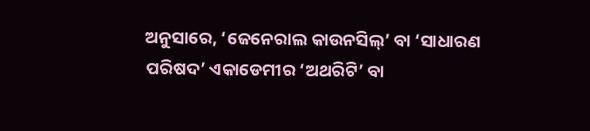ଅନୁସାରେ, ‘ଜେନେରାଲ କାଉନସିଲ୍’ ବା ‘ସାଧାରଣ ପରିଷଦ’ ଏକାଡେମୀର ‘ଅଥରିଟି’ ବା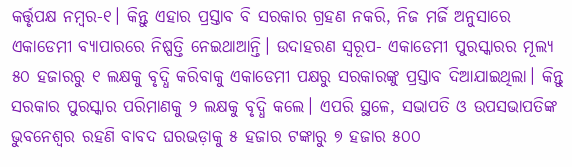କର୍ତ୍ତୃପକ୍ଷ ନମ୍ବର-୧। କିନ୍ତୁ ଏହାର ପ୍ରସ୍ତାବ ବି ସରକାର ଗ୍ରହଣ ନକରି, ନିଜ ମର୍ଜି ଅନୁସାରେ ଏକାଡେମୀ ବ୍ୟାପାରରେ ନିଷ୍ପତ୍ତି ନେଇଥାଆନ୍ତି। ଉଦାହରଣ ସ୍ୱରୂପ- ଏକାଡେମୀ ପୁରସ୍କାରର ମୂଲ୍ୟ ୫୦ ହଜାରରୁ ୧ ଲକ୍ଷକୁ ବୃଦ୍ଧି କରିବାକୁ ଏକାଡେମୀ ପକ୍ଷରୁ ସରକାରଙ୍କୁ ପ୍ରସ୍ତାବ ଦିଆଯାଇଥିଲା। କିନ୍ତୁ ସରକାର ପୁରସ୍କାର ପରିମାଣକୁ ୨ ଲକ୍ଷକୁ ବୃଦ୍ଧି କଲେ। ଏପରି ସ୍ଥଳେ, ସଭାପତି ଓ ଉପସଭାପତିଙ୍କ ଭୁବନେଶ୍ୱର ରହଣି ବାବଦ ଘରଭଡ଼ାକୁ ୫ ହଜାର ଟଙ୍କାରୁ ୭ ହଜାର ୫୦୦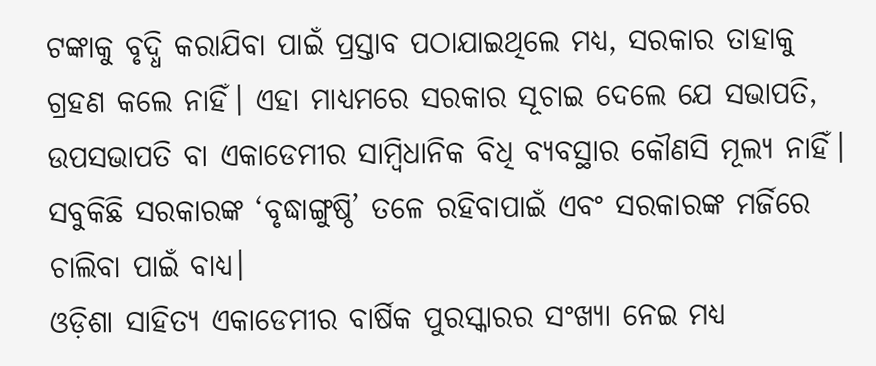ଟଙ୍କାକୁ ବୃଦ୍ଧି କରାଯିବା ପାଇଁ ପ୍ରସ୍ତାବ ପଠାଯାଇଥିଲେ ମଧ୍ୟ, ସରକାର ତାହାକୁ ଗ୍ରହଣ କଲେ ନାହିଁ। ଏହା ମାଧ୍ୟମରେ ସରକାର ସୂଚାଇ ଦେଲେ ଯେ ସଭାପତି, ଉପସଭାପତି ବା ଏକାଡେମୀର ସାମ୍ବିଧାନିକ ବିଧି ବ୍ୟବସ୍ଥାର କୌଣସି ମୂଲ୍ୟ ନାହିଁ। ସବୁକିଛି ସରକାରଙ୍କ ‘ବୃଦ୍ଧାଙ୍ଗୁଷ୍ଠି’ ତଳେ ରହିବାପାଇଁ ଏବଂ ସରକାରଙ୍କ ମର୍ଜିରେ ଚାଲିବା ପାଇଁ ବାଧ୍ୟ।
ଓଡ଼ିଶା ସାହିତ୍ୟ ଏକାଡେମୀର ବାର୍ଷିକ ପୁରସ୍କାରର ସଂଖ୍ୟା ନେଇ ମଧ୍ୟ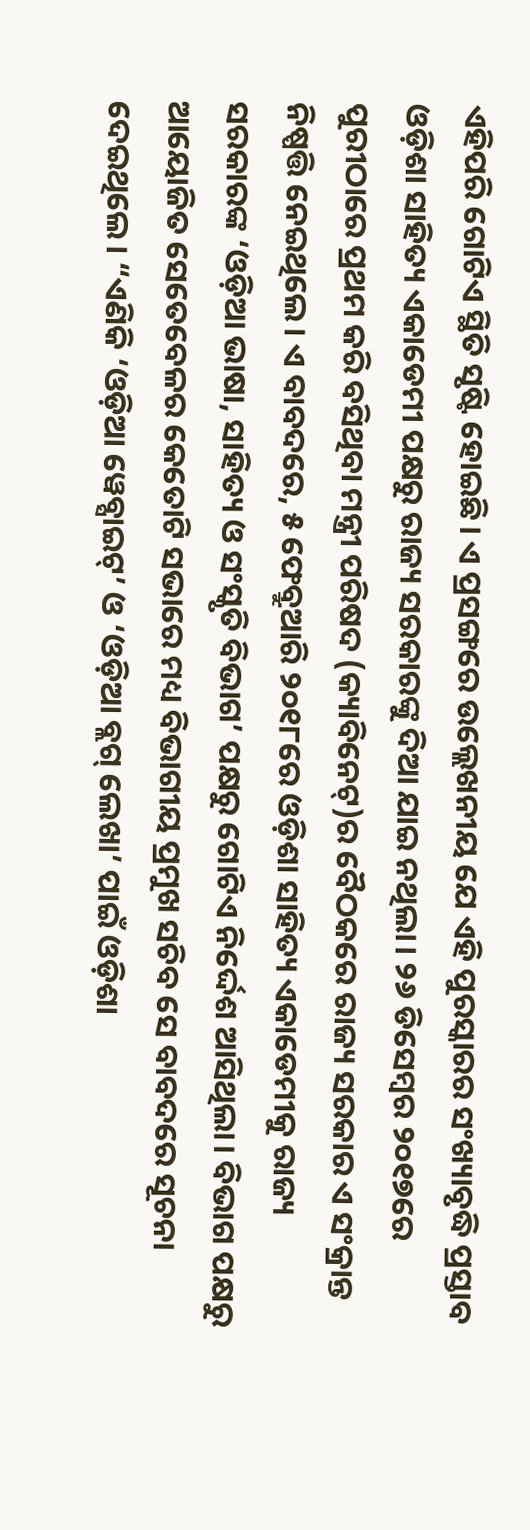ଏହିପରି ଗୋଟିଏ ସ୍ଥିତି ସୃଷ୍ଟି ହୋଇଛି। ଏ ପ୍ରସଙ୍ଗରେ ଉଲ୍ଲେଖନୀୟ ଯେ ଏହି ପୁରସ୍କାରର ସଂଖ୍ୟାବୃଦ୍ଧି ପ୍ରସ୍ତାବ ଓଡ଼ିଶା ସାହିତ୍ୟ ଏକାଡେମୀ ପକ୍ଷରୁ ରାଜ୍ୟ ସରକାରଙ୍କୁ ଦିଆ ଯାଇ ନଥିଲା। ୨୬ ଡିସେମ୍ବର ୨୦୧୭ରେ ପୁରୀଠାରେ ପ୍ରଥମ କରି ବସିଥିବା ମନ୍ତ୍ରୀ ପରିଷଦ (କ୍ୟାବିନେଟ୍)ର ବୈଠକରେ ରାଜ୍ୟ ସରକାର ଏ ସଂକ୍ରାନ୍ତ ନିଷ୍ପତ୍ତି ନେଇଥିଲେ। ଏ ବାବଦରେ, ୫ ଫେବ୍ରୁଆରି ୨୦୧୮ରେ ଓଡ଼ିଶା ସାହିତ୍ୟ ଏକାଡେମୀକୁ ରାଜ୍ୟ ସରକାରଙ୍କ ‘ଓଡ଼ିଆ ଭାଷା, ସାହିତ୍ୟ ଓ ସଂସ୍କୃତି ବିଭାଗ’ ପକ୍ଷରୁ ଗୋଟିଏ ନିର୍ଦ୍ଦେଶ ଆସିଥିଲା। ବିଭାଗ ପକ୍ଷରୁ ଆୟୋଜିତ ସେତେବେଳର କେତୋଟି ସଭାରେ ମଧ୍ୟ ବିଭାଗୀୟ ପ୍ରମୁଖ ସଚିବ ସେ ବାବଦରେ ସୂଚନା ଦେଇଥିଲେ। “ଏଣିକି ‘ଓଡ଼ିଆ ୱେବ୍ସାଇଟ୍’ ଓ ‘ଓଡ଼ିଆ ବ୍ଲଗ୍ ଲେଖା’ ପାଇଁ ଓଡ଼ିଶା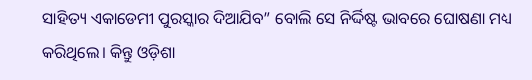ସାହିତ୍ୟ ଏକାଡେମୀ ପୁରସ୍କାର ଦିଆଯିବ” ବୋଲି ସେ ନିର୍ଦ୍ଦିଷ୍ଟ ଭାବରେ ଘୋଷଣା ମଧ୍ୟ କରିଥିଲେ। କିନ୍ତୁ ଓଡ଼ିଶା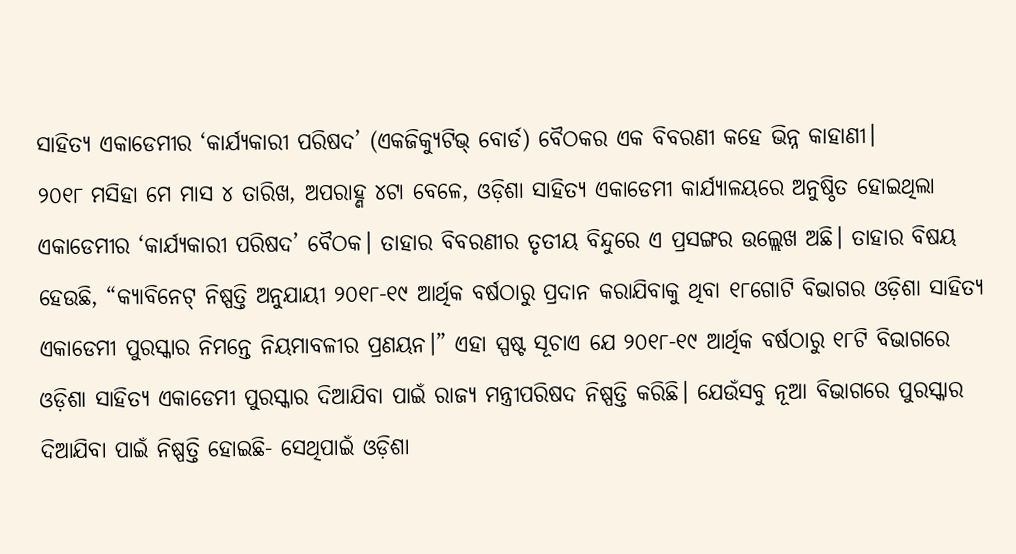ସାହିତ୍ୟ ଏକାଡେମୀର ‘କାର୍ଯ୍ୟକାରୀ ପରିଷଦ’ (ଏକଜିକ୍ୟୁଟିଭ୍ ବୋର୍ଡ) ବୈଠକର ଏକ ବିବରଣୀ କହେ ଭିନ୍ନ କାହାଣୀ।
୨୦୧୮ ମସିହା ମେ ମାସ ୪ ତାରିଖ, ଅପରାହ୍ଣ ୪ଟା ବେଳେ, ଓଡ଼ିଶା ସାହିତ୍ୟ ଏକାଡେମୀ କାର୍ଯ୍ୟାଳୟରେ ଅନୁଷ୍ଠିତ ହୋଇଥିଲା ଏକାଡେମୀର ‘କାର୍ଯ୍ୟକାରୀ ପରିଷଦ’ ବୈଠକ। ତାହାର ବିବରଣୀର ତୃତୀୟ ବିନ୍ଦୁରେ ଏ ପ୍ରସଙ୍ଗର ଉଲ୍ଲେଖ ଅଛି। ତାହାର ବିଷୟ ହେଉଛି, “କ୍ୟାବିନେଟ୍ ନିଷ୍ପତ୍ତି ଅନୁଯାୟୀ ୨୦୧୮-୧୯ ଆର୍ଥିକ ବର୍ଷଠାରୁ ପ୍ରଦାନ କରାଯିବାକୁ ଥିବା ୧୮ଗୋଟି ବିଭାଗର ଓଡ଼ିଶା ସାହିତ୍ୟ ଏକାଡେମୀ ପୁରସ୍କାର ନିମନ୍ତେ ନିୟମାବଳୀର ପ୍ରଣୟନ।” ଏହା ସ୍ପଷ୍ଟ ସୂଚାଏ ଯେ ୨୦୧୮-୧୯ ଆର୍ଥିକ ବର୍ଷଠାରୁ ୧୮ଟି ବିଭାଗରେ ଓଡ଼ିଶା ସାହିତ୍ୟ ଏକାଡେମୀ ପୁରସ୍କାର ଦିଆଯିବା ପାଇଁ ରାଜ୍ୟ ମନ୍ତ୍ରୀପରିଷଦ ନିଷ୍ପତ୍ତି କରିଛି। ଯେଉଁସବୁ ନୂଆ ବିଭାଗରେ ପୁରସ୍କାର ଦିଆଯିବା ପାଇଁ ନିଷ୍ପତ୍ତି ହୋଇଛି- ସେଥିପାଇଁ ଓଡ଼ିଶା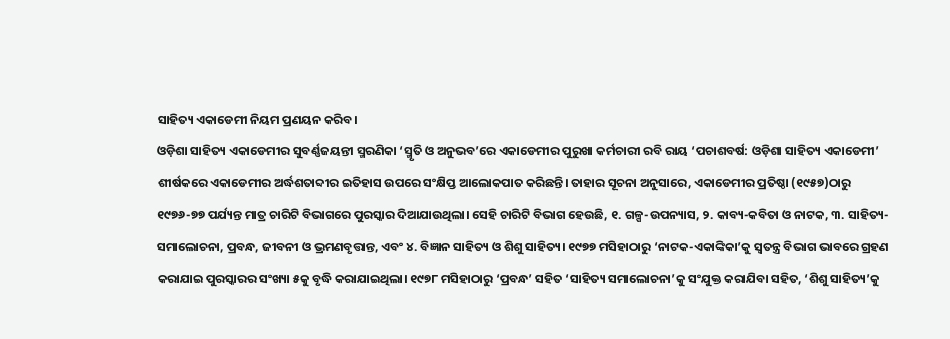ସାହିତ୍ୟ ଏକାଡେମୀ ନିୟମ ପ୍ରଣୟନ କରିବ।
ଓଡ଼ିଶା ସାହିତ୍ୟ ଏକାଡେମୀର ସୁବର୍ଣ୍ଣଜୟନ୍ତୀ ସ୍ମରଣିକା ‘ସ୍ମୃତି ଓ ଅନୁଭବ’ରେ ଏକାଡେମୀର ପୁରୁଖା କର୍ମଚାରୀ ରବି ରାୟ ‘ପଚାଶବର୍ଷ: ଓଡ଼ିଶା ସାହିତ୍ୟ ଏକାଡେମୀ’ ଶୀର୍ଷକରେ ଏକାଡେମୀର ଅର୍ଦ୍ଧଶତାବ୍ଦୀର ଇତିହାସ ଉପରେ ସଂକ୍ଷିପ୍ତ ଆଲୋକପାତ କରିଛନ୍ତି। ତାହାର ସୂଚନା ଅନୁସାରେ, ଏକାଡେମୀର ପ୍ରତିଷ୍ଠା (୧୯୫୭)ଠାରୁ ୧୯୭୬-୭୭ ପର୍ଯ୍ୟନ୍ତ ମାତ୍ର ଚାରିଟି ବିଭାଗରେ ପୁରସ୍କାର ଦିଆଯାଉଥିଲା। ସେହି ଚାରିଟି ବିଭାଗ ହେଉଛି, ୧. ଗଳ୍ପ-ଉପନ୍ୟାସ, ୨. କାବ୍ୟ-କବିତା ଓ ନାଟକ, ୩. ସାହିତ୍ୟ-ସମାଲୋଚନା, ପ୍ରବନ୍ଧ, ଜୀବନୀ ଓ ଭ୍ରମଣବୃତ୍ତାନ୍ତ, ଏବଂ ୪. ବିଜ୍ଞାନ ସାହିତ୍ୟ ଓ ଶିଶୁ ସାହିତ୍ୟ। ୧୯୭୭ ମସିହାଠାରୁ ‘ନାଟକ-ଏକାଙ୍କିକା’କୁ ସ୍ୱତନ୍ତ୍ର ବିଭାଗ ଭାବରେ ଗ୍ରହଣ କରାଯାଇ ପୁରସ୍କାରର ସଂଖ୍ୟା ୫କୁ ବୃଦ୍ଧି କରାଯାଇଥିଲା। ୧୯୭୮ ମସିହାଠାରୁ ‘ପ୍ରବନ୍ଧ’ ସହିତ ‘ସାହିତ୍ୟ ସମାଲୋଚନା’କୁ ସଂଯୁକ୍ତ କରାଯିବା ସହିତ, ‘ଶିଶୁ ସାହିତ୍ୟ’କୁ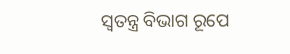ସ୍ୱତନ୍ତ୍ର ବିଭାଗ ରୂପେ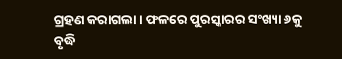ଗ୍ରହଣ କରାଗଲା। ଫଳରେ ପୁରସ୍କାରର ସଂଖ୍ୟା ୬କୁ ବୃଦ୍ଧି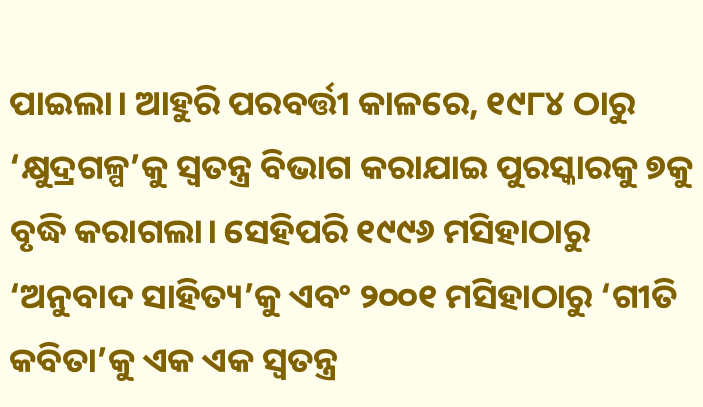ପାଇଲା। ଆହୁରି ପରବର୍ତ୍ତୀ କାଳରେ, ୧୯୮୪ ଠାରୁ ‘କ୍ଷୁଦ୍ରଗଳ୍ପ’କୁ ସ୍ୱତନ୍ତ୍ର ବିଭାଗ କରାଯାଇ ପୁରସ୍କାରକୁ ୭କୁ ବୃଦ୍ଧି କରାଗଲା। ସେହିପରି ୧୯୯୬ ମସିହାଠାରୁ ‘ଅନୁବାଦ ସାହିତ୍ୟ’କୁ ଏବଂ ୨୦୦୧ ମସିହାଠାରୁ ‘ଗୀତି କବିତା’କୁ ଏକ ଏକ ସ୍ୱତନ୍ତ୍ର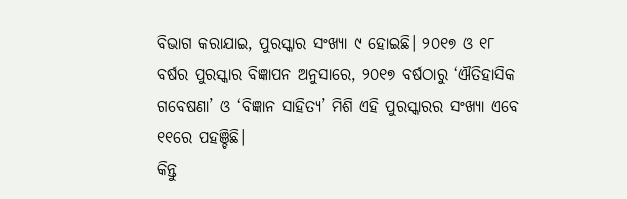ବିଭାଗ କରାଯାଇ, ପୁରସ୍କାର ସଂଖ୍ୟା ୯ ହୋଇଛି। ୨୦୧୭ ଓ ୧୮ ବର୍ଷର ପୁରସ୍କାର ବିଜ୍ଞାପନ ଅନୁସାରେ, ୨୦୧୭ ବର୍ଷଠାରୁ ‘ଐତିହାସିକ ଗବେଷଣା’ ଓ ‘ବିଜ୍ଞାନ ସାହିତ୍ୟ’ ମିଶି ଏହି ପୁରସ୍କାରର ସଂଖ୍ୟା ଏବେ ୧୧ରେ ପହଞ୍ଚିଛି।
କିନ୍ତୁ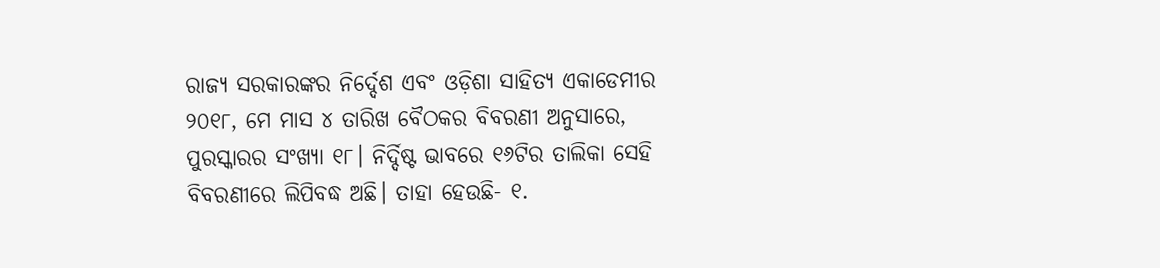ରାଜ୍ୟ ସରକାରଙ୍କର ନିର୍ଦ୍ଦେଶ ଏବଂ ଓଡ଼ିଶା ସାହିତ୍ୟ ଏକାଡେମୀର ୨୦୧୮, ମେ ମାସ ୪ ତାରିଖ ବୈଠକର ବିବରଣୀ ଅନୁସାରେ, ପୁରସ୍କାରର ସଂଖ୍ୟା ୧୮। ନିର୍ଦ୍ଦିଷ୍ଟ ଭାବରେ ୧୬ଟିର ତାଲିକା ସେହି ବିବରଣୀରେ ଲିପିବଦ୍ଧ ଅଛି। ତାହା ହେଉଛି- ୧.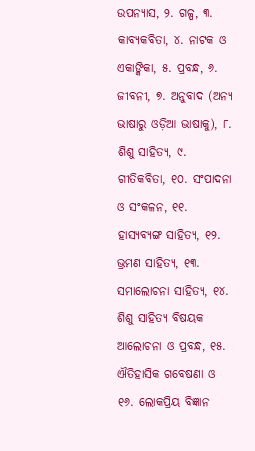ଉପନ୍ୟାସ, ୨. ଗଳ୍ପ, ୩. କାବ୍ୟକବିତା, ୪. ନାଟକ ଓ ଏକାଙ୍କିକା, ୫. ପ୍ରବନ୍ଧ, ୬. ଜୀବନୀ, ୭. ଅନୁବାଦ (ଅନ୍ୟ ଭାଷାରୁ ଓଡ଼ିଆ ଭାଷାକୁ), ୮. ଶିଶୁ ସାହିତ୍ୟ, ୯. ଗୀତିକବିତା, ୧୦. ସଂପାଦନା ଓ ସଂକଳନ, ୧୧. ହାସ୍ୟବ୍ୟଙ୍ଗ ସାହିତ୍ୟ, ୧୨. ଭ୍ରମଣ ସାହିତ୍ୟ, ୧୩. ସମାଲୋଚନା ସାହିତ୍ୟ, ୧୪. ଶିଶୁ ସାହିତ୍ୟ ବିଷୟକ ଆଲୋଚନା ଓ ପ୍ରବନ୍ଧ, ୧୫. ଐତିହାସିକ ଗବେଷଣା ଓ ୧୬. ଲୋକପ୍ରିୟ ବିଜ୍ଞାନ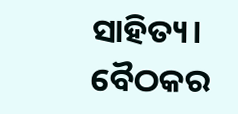ସାହିତ୍ୟ।
ବୈଠକର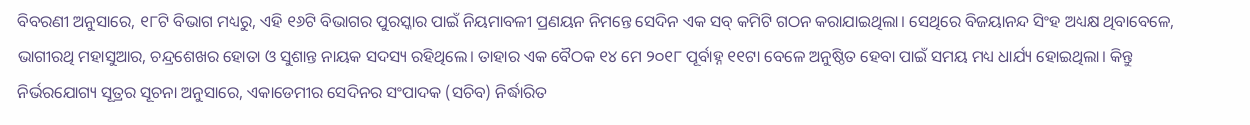ବିବରଣୀ ଅନୁସାରେ, ୧୮ଟି ବିଭାଗ ମଧ୍ୟରୁ, ଏହି ୧୬ଟି ବିଭାଗର ପୁରସ୍କାର ପାଇଁ ନିୟମାବଳୀ ପ୍ରଣୟନ ନିମନ୍ତେ ସେଦିନ ଏକ ସବ୍ କମିଟି ଗଠନ କରାଯାଇଥିଲା। ସେଥିରେ ବିଜୟାନନ୍ଦ ସିଂହ ଅଧ୍ୟକ୍ଷ ଥିବାବେଳେ, ଭାଗୀରଥି ମହାସୁଆର, ଚନ୍ଦ୍ରଶେଖର ହୋତା ଓ ସୁଶାନ୍ତ ନାୟକ ସଦସ୍ୟ ରହିଥିଲେ। ତାହାର ଏକ ବୈଠକ ୧୪ ମେ ୨୦୧୮ ପୂର୍ବାହ୍ନ ୧୧ଟା ବେଳେ ଅନୁଷ୍ଠିତ ହେବା ପାଇଁ ସମୟ ମଧ୍ୟ ଧାର୍ଯ୍ୟ ହୋଇଥିଲା। କିନ୍ତୁ ନିର୍ଭରଯୋଗ୍ୟ ସୂତ୍ରର ସୂଚନା ଅନୁସାରେ, ଏକାଡେମୀର ସେଦିନର ସଂପାଦକ (ସଚିବ) ନିର୍ଦ୍ଧାରିତ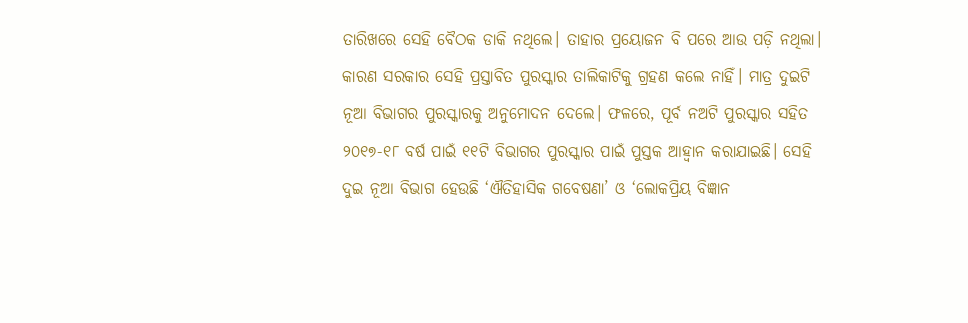ତାରିଖରେ ସେହି ବୈଠକ ଡାକି ନଥିଲେ। ତାହାର ପ୍ରୟୋଜନ ବି ପରେ ଆଉ ପଡ଼ି ନଥିଲା। କାରଣ ସରକାର ସେହି ପ୍ରସ୍ତାବିତ ପୁରସ୍କାର ତାଲିକାଟିକୁ ଗ୍ରହଣ କଲେ ନାହିଁ। ମାତ୍ର ଦୁଇଟି ନୂଆ ବିଭାଗର ପୁରସ୍କାରକୁ ଅନୁମୋଦନ ଦେଲେ। ଫଳରେ, ପୂର୍ବ ନଅଟି ପୁରସ୍କାର ସହିତ ୨୦୧୭-୧୮ ବର୍ଷ ପାଇଁ ୧୧ଟି ବିଭାଗର ପୁରସ୍କାର ପାଇଁ ପୁସ୍ତକ ଆହ୍ୱାନ କରାଯାଇଛି। ସେହି ଦୁଇ ନୂଆ ବିଭାଗ ହେଉଛି ‘ଐତିହାସିକ ଗବେଷଣା’ ଓ ‘ଲୋକପ୍ରିୟ ବିଜ୍ଞାନ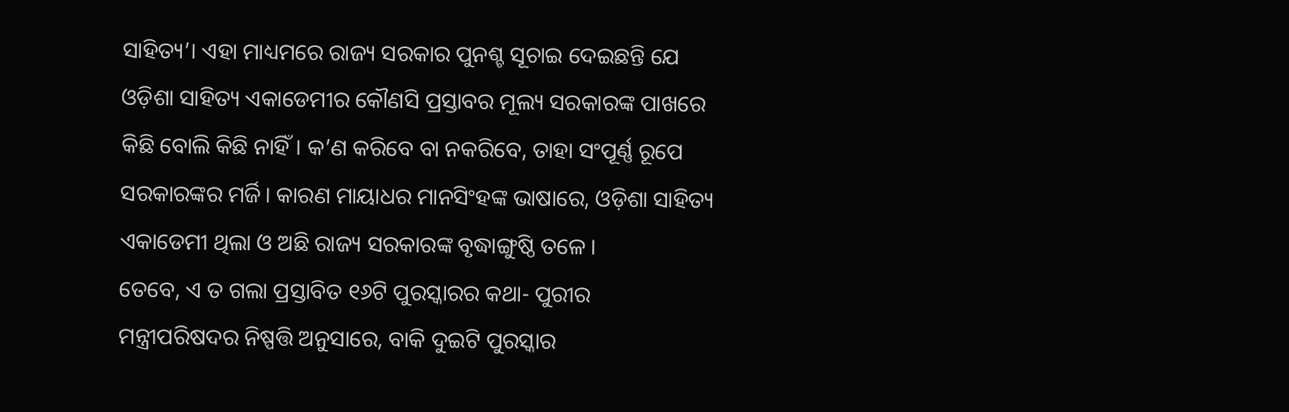ସାହିତ୍ୟ’। ଏହା ମାଧ୍ୟମରେ ରାଜ୍ୟ ସରକାର ପୁନଶ୍ଚ ସୂଚାଇ ଦେଇଛନ୍ତି ଯେ ଓଡ଼ିଶା ସାହିତ୍ୟ ଏକାଡେମୀର କୌଣସି ପ୍ରସ୍ତାବର ମୂଲ୍ୟ ସରକାରଙ୍କ ପାଖରେ କିଛି ବୋଲି କିଛି ନାହିଁ। କ’ଣ କରିବେ ବା ନକରିବେ, ତାହା ସଂପୂର୍ଣ୍ଣ ରୂପେ ସରକାରଙ୍କର ମର୍ଜି। କାରଣ ମାୟାଧର ମାନସିଂହଙ୍କ ଭାଷାରେ, ଓଡ଼ିଶା ସାହିତ୍ୟ ଏକାଡେମୀ ଥିଲା ଓ ଅଛି ରାଜ୍ୟ ସରକାରଙ୍କ ବୃଦ୍ଧାଙ୍ଗୁଷ୍ଠି ତଳେ।
ତେବେ, ଏ ତ ଗଲା ପ୍ରସ୍ତାବିତ ୧୬ଟି ପୁରସ୍କାରର କଥା- ପୁରୀର ମନ୍ତ୍ରୀପରିଷଦର ନିଷ୍ପତ୍ତି ଅନୁସାରେ, ବାକି ଦୁଇଟି ପୁରସ୍କାର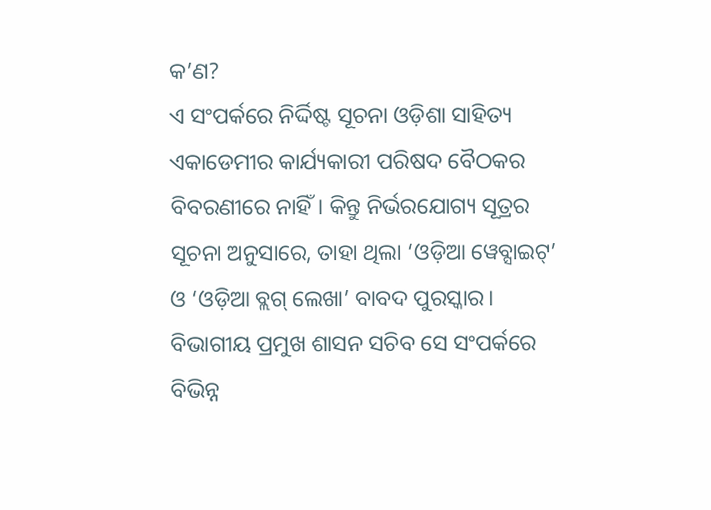କ’ଣ?
ଏ ସଂପର୍କରେ ନିର୍ଦ୍ଦିଷ୍ଟ ସୂଚନା ଓଡ଼ିଶା ସାହିତ୍ୟ ଏକାଡେମୀର କାର୍ଯ୍ୟକାରୀ ପରିଷଦ ବୈଠକର ବିବରଣୀରେ ନାହିଁ। କିନ୍ତୁ ନିର୍ଭରଯୋଗ୍ୟ ସୂତ୍ରର ସୂଚନା ଅନୁସାରେ, ତାହା ଥିଲା ‘ଓଡ଼ିଆ ୱେବ୍ସାଇଟ୍’ ଓ ‘ଓଡ଼ିଆ ବ୍ଲଗ୍ ଲେଖା’ ବାବଦ ପୁରସ୍କାର। ବିଭାଗୀୟ ପ୍ରମୁଖ ଶାସନ ସଚିବ ସେ ସଂପର୍କରେ ବିଭିନ୍ନ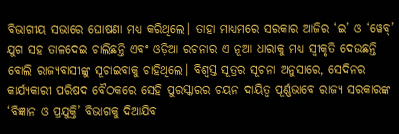ବିଭାଗୀୟ ସଭାରେ ଘୋଷଣା ମଧ୍ୟ କରିଥିଲେ। ତାହା ମାଧ୍ୟମରେ ସରକାର ଆଜିର ‘ଇ’ ଓ ‘ୱେବ୍’ ଯୁଗ ସହ ତାଳଦେଇ ଚାଲିଛନ୍ତି ଏବଂ ଓଡ଼ିଆ ରଚନାର ଏ ନୂଆ ଧାରାକୁ ମଧ୍ୟ ସ୍ୱୀକୃତି ଦେଉଛନ୍ତି ବୋଲି ରାଜ୍ୟବାସୀଙ୍କୁ ସୂଚାଇବାକୁ ଚାହିଥିଲେ। ବିଶ୍ୱସ୍ତ ସୂତ୍ରର ସୂଚନା ଅନୁସାରେ, ସେଦିନର କାର୍ଯ୍ୟକାରୀ ପରିଷଦ ବୈଠକରେ ସେହି ପୁରସ୍କାରର ଚୟନ ଦାୟିତ୍ୱ ପୂର୍ଣ୍ଣଭାବେ ରାଜ୍ୟ ସରକାରଙ୍କ ‘ବିଜ୍ଞାନ ଓ ପ୍ରଯୁକ୍ତି’ ବିଭାଗକୁ ଦିଆଯିବ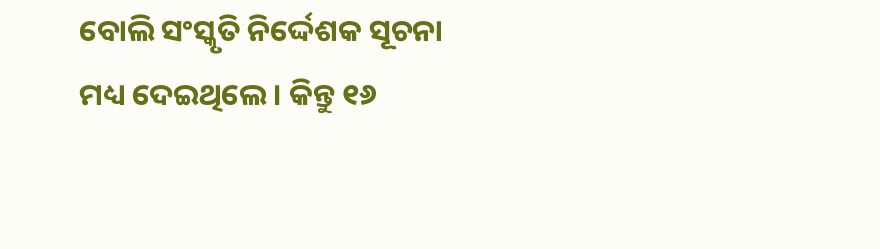ବୋଲି ସଂସ୍କୃତି ନିର୍ଦ୍ଦେଶକ ସୂଚନା ମଧ୍ୟ ଦେଇଥିଲେ। କିନ୍ତୁ ୧୬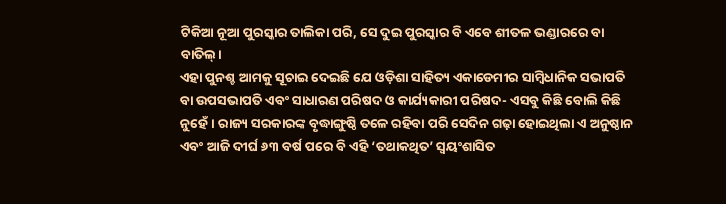ଟିକିଆ ନୂଆ ପୁରସ୍କାର ତାଲିକା ପରି, ସେ ଦୁଇ ପୁରସ୍କାର ବି ଏବେ ଶୀତଳ ଭଣ୍ଡାରରେ ବା ବାତିଲ୍।
ଏହା ପୁନଶ୍ଚ ଆମକୁ ସୂଚାଇ ଦେଇଛି ଯେ ଓଡ଼ିଶା ସାହିତ୍ୟ ଏକାଡେମୀର ସାମ୍ବିଧାନିକ ସଭାପତି ବା ଉପସଭାପତି ଏବଂ ସାଧାରଣ ପରିଷଦ ଓ କାର୍ଯ୍ୟକାରୀ ପରିଷଦ- ଏସବୁ କିଛି ବୋଲି କିଛି ନୁହେଁ। ରାଜ୍ୟ ସରକାରଙ୍କ ବୃଦ୍ଧାଙ୍ଗୁଷ୍ଠି ତଳେ ରହିବା ପରି ସେଦିନ ଗଢ଼ା ହୋଇଥିଲା ଏ ଅନୁଷ୍ଠାନ ଏବଂ ଆଜି ଦୀର୍ଘ ୬୩ ବର୍ଷ ପରେ ବି ଏହି ‘ତଥାକଥିତ’ ସ୍ୱୟଂଶାସିତ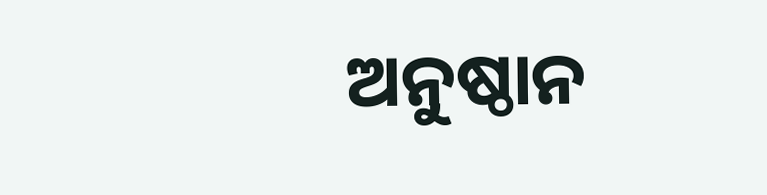ଅନୁଷ୍ଠାନ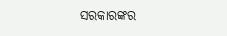ସରକାରଙ୍କର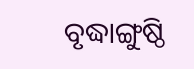ବୃଦ୍ଧାଙ୍ଗୁଷ୍ଠି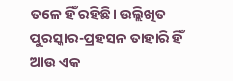ତଳେ ହିଁ ରହିଛି। ଉଲ୍ଲିଖିତ ପୁରସ୍କାର-ପ୍ରହସନ ତାହାରି ହିଁ ଆଉ ଏକ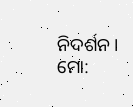ନିଦର୍ଶନ।
ମୋ: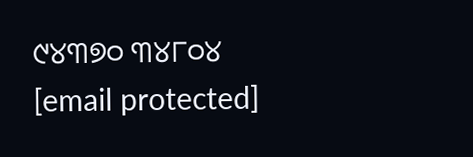୯୪୩୭୦ ୩୪୮୦୪
[email protected]